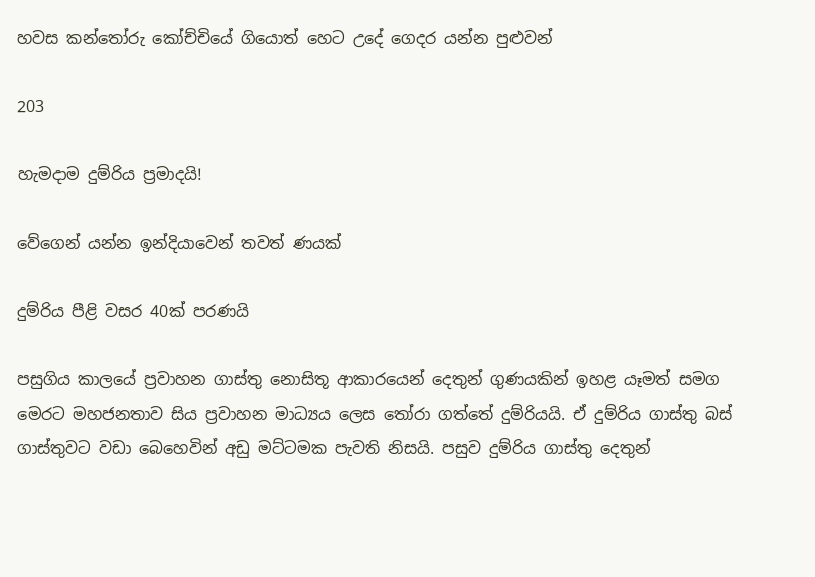හවස කන්තෝරු කෝච්චියේ ගියොත් හෙට උදේ ගෙදර යන්න පුළුවන්

203

හැමදාම දුම්රිය ප්‍රමාදයි!

වේගෙන් යන්න ඉන්දියාවෙන් තවත් ණයක්

දුම්රිය පීළි වසර 40ක් පරණයි

පසුගිය කාලයේ ප්‍රවාහන ගාස්තු නොසිතූ ආකාරයෙන් දෙතුන් ගුණයකින් ඉහළ යෑමත් සමග මෙරට මහජනතාව සිය ප්‍රවාහන මාධ්‍යය ලෙස තෝරා ගත්තේ දුම්රියයි. ඒ දුම්රිය ගාස්තු බස් ගාස්තුවට වඩා බෙහෙවින් අඩු මට්ටමක පැවති නිසයි. පසුව දුම්රිය ගාස්තු දෙතුන්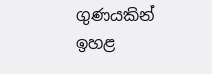ගුණයකින් ඉහළ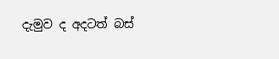දැමුව ද අදටත් බස්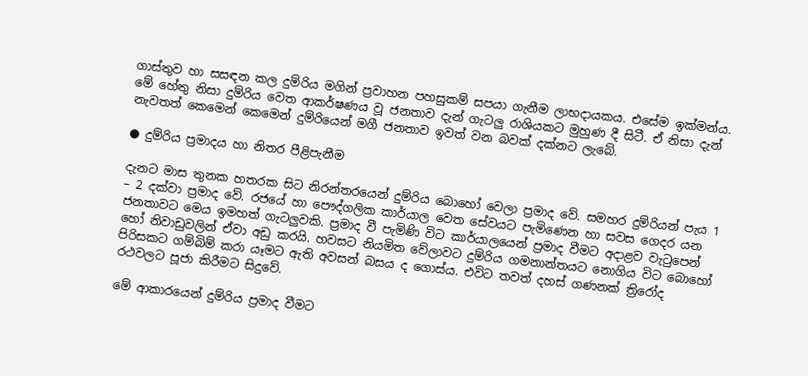ගාස්තුව හා සසඳන කල දුම්රිය මගින් ප්‍රවාහන පහසුකම් සපයා ගැනීම ලාභදායකය. එසේම ඉක්මන්ය. මේ හේතු නිසා දුම්රිය වෙත ආකර්ෂණය වූ ජනතාව දැන් ගැටලු රාශියකට මුහුණ දී සිටී. ඒ නිසා දැන් නැවතත් කෙමෙන් කෙමෙන් දුම්රියෙන් මගී ජනතාව ඉවත් වන බවක් දක්නට ලැබේ.

● දුම්රිය ප්‍රමාදය හා නිතර පීළිපැනීම

දැනට මාස තුනක හතරක සිට නිරන්තරයෙන් දුම්රිය බොහෝ වෙලා ප්‍රමාද වේ. සමහර දුම්රියන් පැය 1 – 2 දක්වා ප්‍රමාද වේ. රජයේ හා පෞද්ගලික කාර්යාල වෙත සේවයට පැමිණෙන හා සවස ගෙදර යන ජනතාවට මෙය ඉමහත් ගැටලුවකි. ප්‍රමාද වී පැමිණි විට කාර්යාලයෙන් ප්‍රමාද වීමට අදාළව වැටුපෙන් හෝ නිවාඩුවලින් ඒවා අඩු කරයි. හවසට නියමිත වේලාවට දුම්රිය ගමනාන්තයට නොගිය විට බොහෝ පිරිසකට ගම්බිම් කරා යෑමට ඇති අවසන් බසය ද ගොස්ය. එවිට තවත් දහස් ගණනක් ත්‍රිරෝද රථවලට පූජා කිරීමට සිදුවේ.

මේ ආකාරයෙන් දුම්රිය ප්‍රමාද වීමට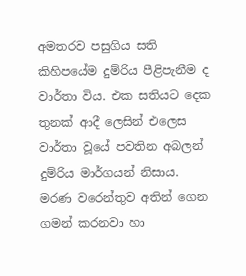අමතරව පසුගිය සති කිහිපයේම දුම්රිය පීළිපැනීම ද වාර්තා විය. එක සතියට දෙක තුනක් ආදී ලෙසින් එලෙස වාර්තා වූයේ පවතින අබලන් දුම්රිය මාර්ගයන් නිසාය. මරණ වරෙන්තුව අතින් ගෙන ගමන් කරනවා හා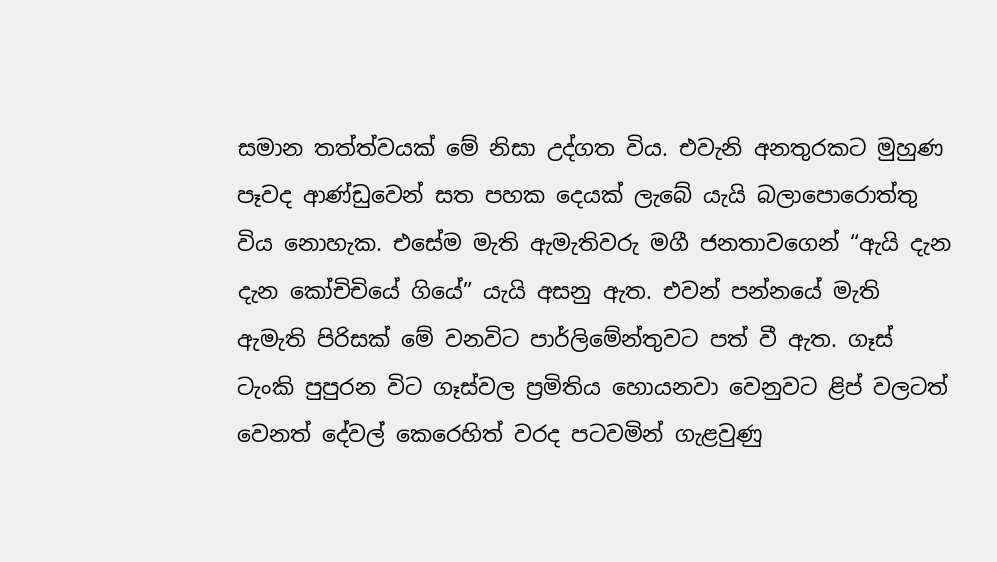සමාන තත්ත්වයක් මේ නිසා උද්ගත විය. එවැනි අනතුරකට මුහුණ පෑවද ආණ්ඩුවෙන් සත පහක දෙයක් ලැබේ යැයි බලාපොරොත්තු විය නොහැක. එසේම මැති ඇමැතිවරු මගී ජනතාවගෙන් “ඇයි දැන දැන කෝචිචියේ ගියේ” යැයි අසනු ඇත. එවන් පන්නයේ මැති ඇමැති පිරිසක් මේ වනවිට පාර්ලිමේන්තුවට පත් වී ඇත. ගෑස් ටැංකි පුපුරන විට ගෑස්වල ප්‍රමිතිය හොයනවා වෙනුවට ළිප් වලටත් වෙනත් දේවල් කෙරෙහිත් වරද පටවමින් ගැළවුණු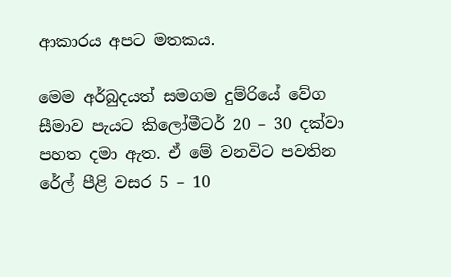ආකාරය අපට මතකය.

මෙම අර්බුදයත් සමගම දුම්රියේ වේග සීමාව පැයට කිලෝමීටර් 20 – 30 දක්වා පහත දමා ඇත. ඒ මේ වනවිට පවතින රේල් පීළි වසර 5 – 10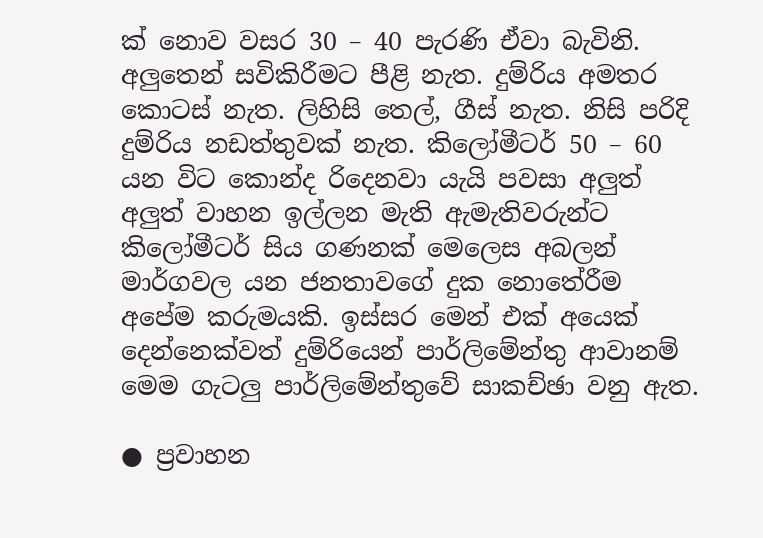ක් නොව වසර 30 – 40 පැරණි ඒවා බැවිනි. අලුතෙන් සවිකිරීමට පීළි නැත. දුම්රිය අමතර කොටස් නැත. ලිහිසි තෙල්, ගීස් නැත. නිසි පරිදි දුම්රිය නඩත්තුවක් නැත. කිලෝමීටර් 50 – 60 යන විට කොන්ද රිදෙනවා යැයි පවසා අලුත් අලුත් වාහන ඉල්ලන මැති ඇමැතිවරුන්ට කිලෝමීටර් සිය ගණනක් මෙලෙස අබලන් මාර්ගවල යන ජනතාවගේ දුක නොතේරීම අපේම කරුමයකි. ඉස්සර මෙන් එක් අයෙක් දෙන්නෙක්වත් දුම්රියෙන් පාර්ලිමේන්තු ආවානම් මෙම ගැටලු පාර්ලිමේන්තුවේ සාකච්ඡා වනු ඇත.

● ප්‍රවාහන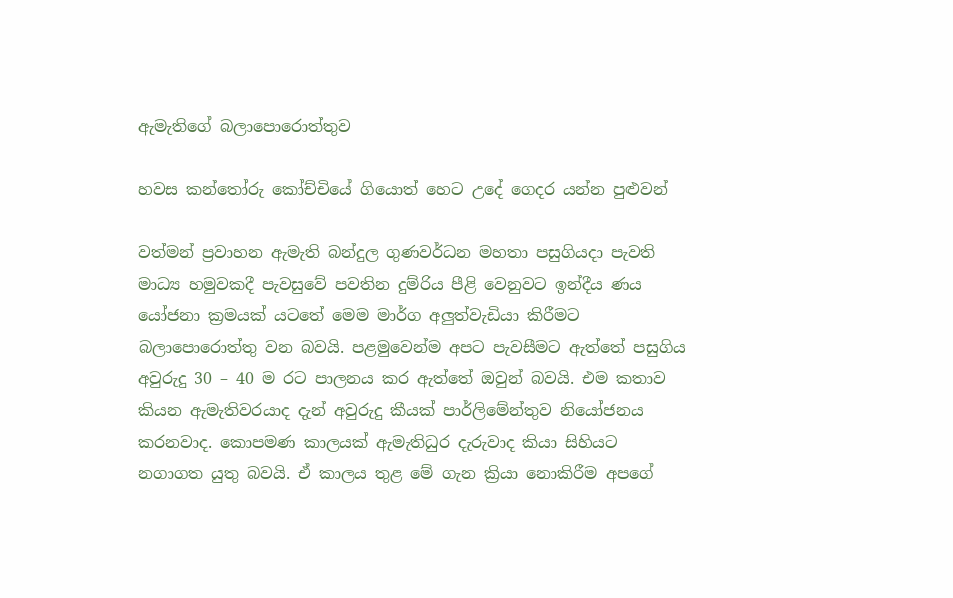ඇමැතිගේ බලාපොරොත්තුව

හවස කන්තෝරු කෝච්චියේ ගියොත් හෙට උදේ ගෙදර යන්න පුළුවන්

වත්මන් ප්‍රවාහන ඇමැති බන්දුල ගුණවර්ධන මහතා පසුගියදා පැවති මාධ්‍ය හමුවකදී පැවසුවේ පවතින දුම්රිය පීළි වෙනුවට ඉන්දීය ණය යෝජනා ක්‍රමයක් යටතේ මෙම මාර්ග අලුත්වැඩියා කිරීමට බලාපොරොත්තු වන බවයි. පළමුවෙන්ම අපට පැවසීමට ඇත්තේ පසුගිය අවුරුදු 30 – 40 ම රට පාලනය කර ඇත්තේ ඔවුන් බවයි. එම කතාව කියන ඇමැතිවරයාද දැන් අවුරුදු කීයක් පාර්ලිමේන්තුව නියෝජනය කරනවාද. කොපමණ කාලයක් ඇමැතිධුර දැරුවාද කියා සිහියට නගාගත යුතු බවයි. ඒ කාලය තුළ මේ ගැන ක්‍රියා නොකිරීම අපගේ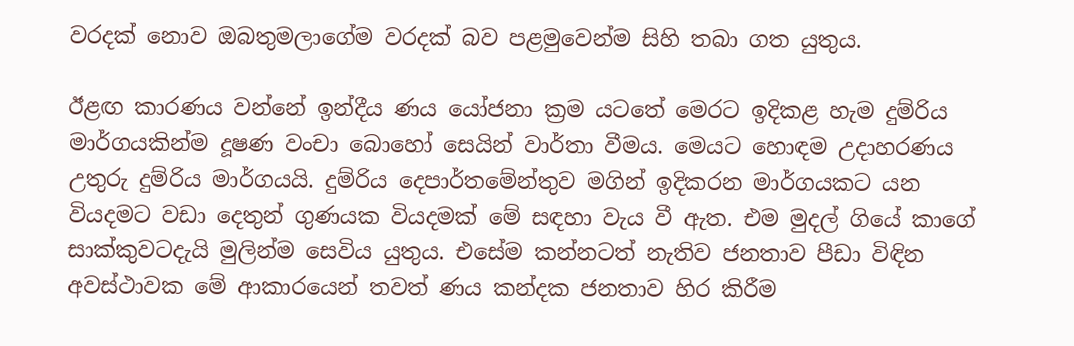වරදක් නොව ඔබතුමලාගේම වරදක් බව පළමුවෙන්ම සිහි තබා ගත යුතුය.

ඊළඟ කාරණය වන්නේ ඉන්දීය ණය යෝජනා ක්‍රම යටතේ මෙරට ඉදිකළ හැම දුම්රිය මාර්ගයකින්ම දූෂණ වංචා බොහෝ සෙයින් වාර්තා වීමය. මෙයට හොඳම උදාහරණය උතුරු දුම්රිය මාර්ගයයි. දුම්රිය දෙපාර්තමේන්තුව මගින් ඉදිකරන මාර්ගයකට යන වියදමට වඩා දෙතුන් ගුණයක වියදමක් මේ සඳහා වැය වී ඇත. එම මුදල් ගියේ කාගේ සාක්කුවටදැයි මුලින්ම සෙවිය යුතුය. එසේම කන්නටත් නැතිව ජනතාව පීඩා විඳින අවස්ථාවක මේ ආකාරයෙන් තවත් ණය කන්දක ජනතාව හිර කිරීම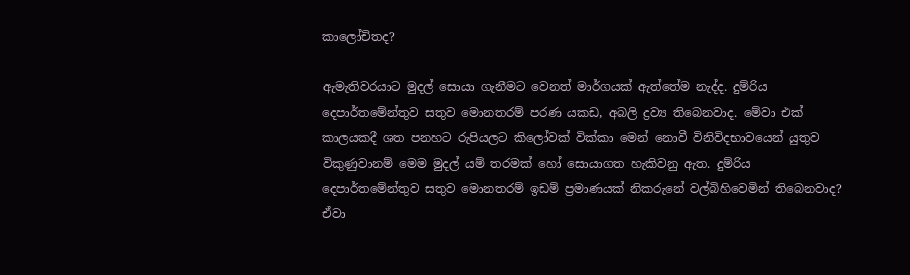කාලෝචිතද?

ඇමැතිවරයාට මුදල් සොයා ගැනීමට වෙනත් මාර්ගයක් ඇත්තේම නැද්ද. දුම්රිය දෙපාර්තමේන්තුව සතුව මොනතරම් පරණ යකඩ, අබලි ද්‍රව්‍ය තිබෙනවාද. මේවා එක් කාලයකදී ශත පනහට රුපියලට කිලෝවක් වික්කා මෙන් නොවී විනිවිදභාවයෙන් යුතුව විකුණුවානම් මෙම මුදල් යම් තරමක් හෝ සොයාගත හැකිවනු ඇත. දුම්රිය දෙපාර්තමේන්තුව සතුව මොනතරම් ඉඩම් ප්‍රමාණයක් නිකරුනේ වල්බිහිවෙමින් තිබෙනවාද? ඒවා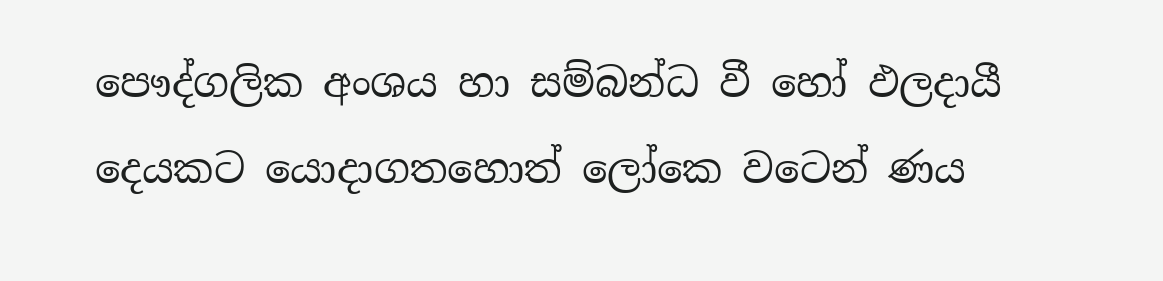පෞද්ගලික අංශය හා සම්බන්ධ වී හෝ ඵලදායී දෙයකට යොදාගතහොත් ලෝකෙ වටෙන් ණය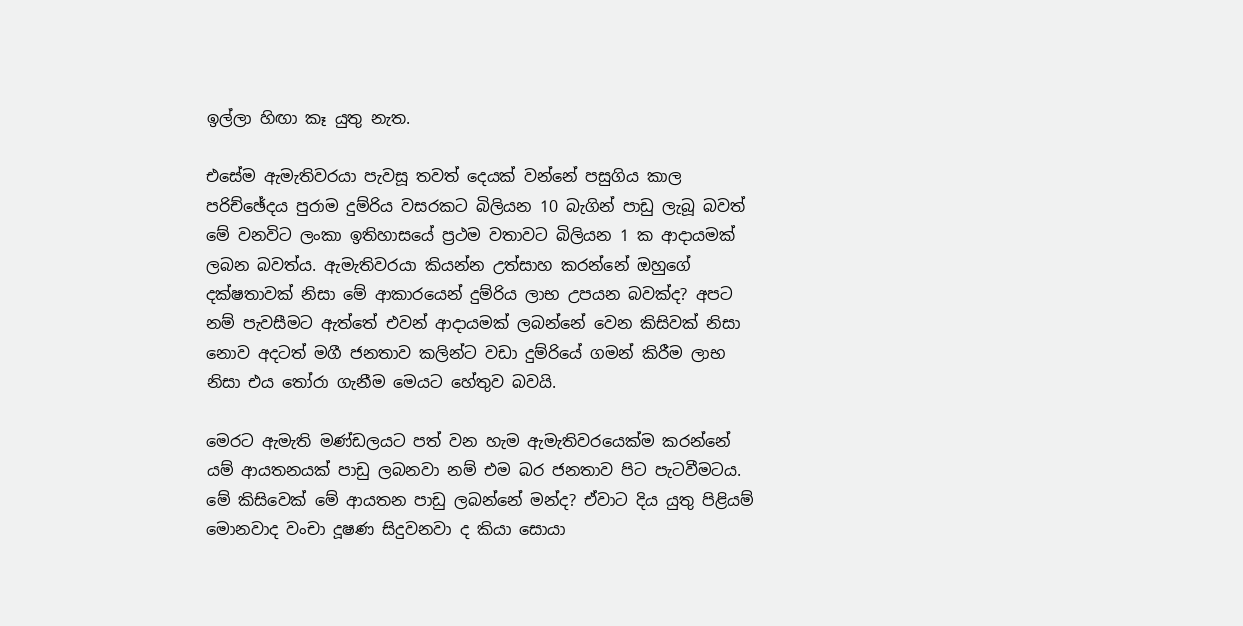ඉල්ලා හිඟා කෑ යුතු නැත.

එසේම ඇමැතිවරයා පැවසූ තවත් දෙයක් වන්නේ පසුගිය කාල පරිච්ඡේදය පුරාම දුම්රිය වසරකට බිලියන 10 බැගින් පාඩු ලැබූ බවත් මේ වනවිට ලංකා ඉතිහාසයේ ප්‍රථම වතාවට බිලියන 1 ක ආදායමක් ලබන බවත්ය. ඇමැතිවරයා කියන්න උත්සාහ කරන්නේ ඔහුගේ දක්ෂතාවක් නිසා මේ ආකාරයෙන් දුම්රිය ලාභ උපයන බවක්ද? අපට නම් පැවසීමට ඇත්තේ එවන් ආදායමක් ලබන්නේ වෙන කිසිවක් නිසා නොව අදටත් මගී ජනතාව කලින්ට වඩා දුම්රියේ ගමන් කිරීම ලාභ නිසා එය තෝරා ගැනීම මෙයට හේතුව බවයි.

මෙරට ඇමැති මණ්ඩලයට පත් වන හැම ඇමැතිවරයෙක්ම කරන්නේ යම් ආයතනයක් පාඩු ලබනවා නම් එම බර ජනතාව පිට පැටවීමටය. මේ කිසිවෙක් මේ ආයතන පාඩු ලබන්නේ මන්ද? ඒවාට දිය යුතු පිළියම් මොනවාද වංචා දූෂණ සිදුවනවා ද කියා සොයා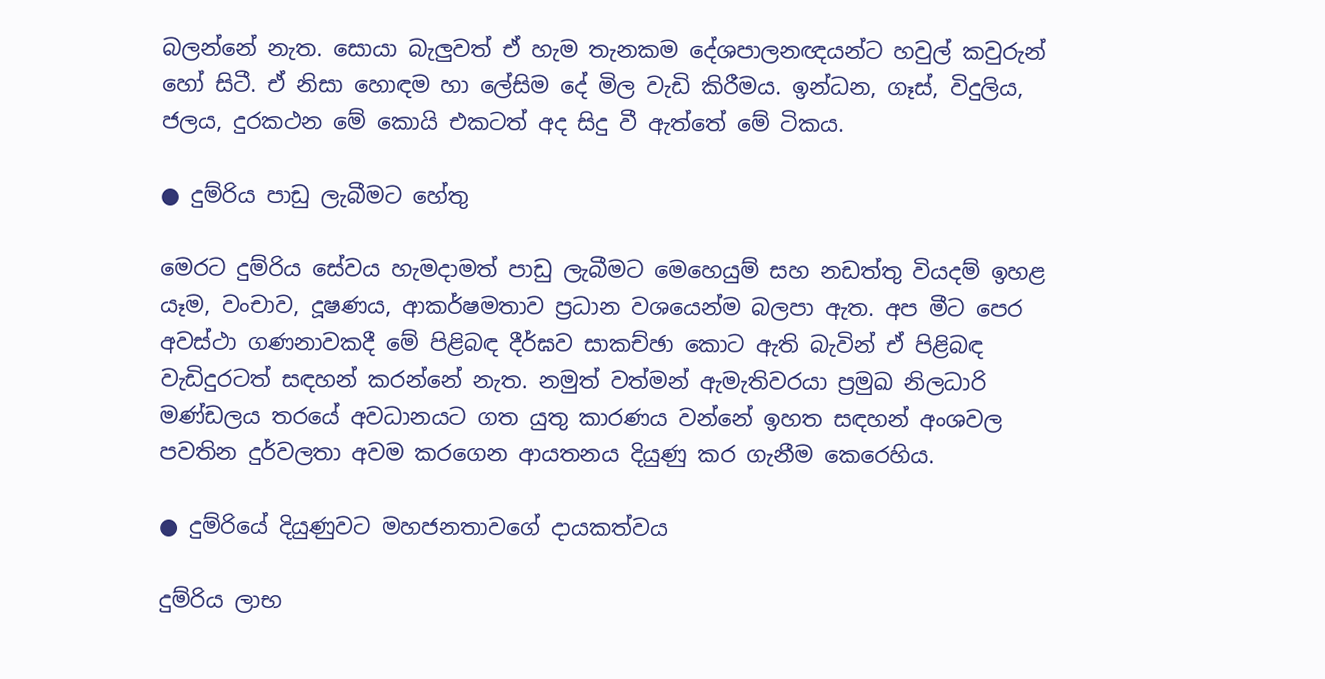බලන්නේ නැත. සොයා බැලුවත් ඒ හැම තැනකම දේශපාලනඥයන්ට හවුල් කවුරුන් හෝ සිටී. ඒ නිසා හොඳම හා ලේසිම දේ මිල වැඩි කිරීමය. ඉන්ධන, ගෑස්, විදුලිය, ජලය, දුරකථන මේ කොයි එකටත් අද සිදු වී ඇත්තේ මේ ටිකය.

● දුම්රිය පාඩු ලැබීමට හේතු

මෙරට දුම්රිය සේවය හැමදාමත් පාඩු ලැබීමට මෙහෙයුම් සහ නඩත්තු වියදම් ඉහළ යෑම, වංචාව, දූෂණය, ආකර්ෂමතාව ප්‍රධාන වශයෙන්ම බලපා ඇත. අප මීට පෙර අවස්ථා ගණනාවකදී මේ පිළිබඳ දීර්ඝව සාකච්ඡා කොට ඇති බැවින් ඒ පිළිබඳ වැඩිදුරටත් සඳහන් කරන්නේ නැත. නමුත් වත්මන් ඇමැතිවරයා ප්‍රමුඛ නිලධාරි මණ්ඩලය තරයේ අවධානයට ගත යුතු කාරණය වන්නේ ඉහත සඳහන් අංශවල පවතින දුර්වලතා අවම කරගෙන ආයතනය දියුණු කර ගැනීම කෙරෙහිය.

● දුම්රියේ දියුණුවට මහජනතාවගේ දායකත්වය

දුම්රිය ලාභ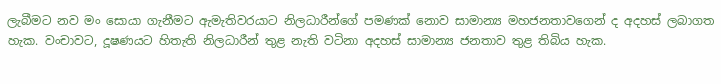ලැබීමට නව මං සොයා ගැනීමට ඇමැතිවරයාට නිලධාරීන්ගේ පමණක් නොව සාමාන්‍ය මහජනතාවගෙන් ද අදහස් ලබාගත හැක. වංචාවට, දූෂණයට හිතැති නිලධාරීන් තුළ නැති වටිනා අදහස් සාමාන්‍ය ජනතාව තුළ තිබිය හැක.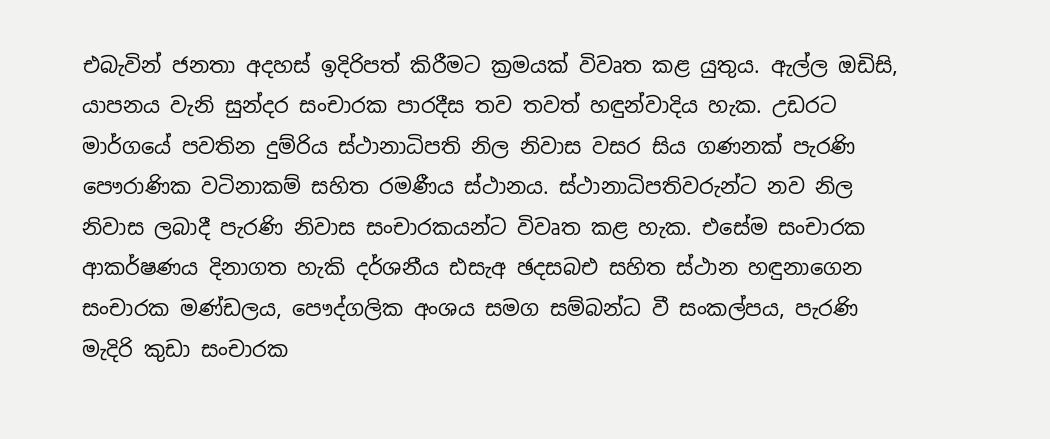එබැවින් ජනතා අදහස් ඉදිරිපත් කිරීමට ක්‍රමයක් විවෘත කළ යුතුය. ඇල්ල ඔඩිසි, යාපනය වැනි සුන්දර සංචාරක පාරදීස තව තවත් හඳුන්වාදිය හැක. උඩරට මාර්ගයේ පවතින දුම්රිය ස්ථානාධිපති නිල නිවාස වසර සිය ගණනක් පැරණි පෞරාණික වටිනාකම් සහිත රමණීය ස්ථානය. ස්ථානාධිපතිවරුන්ට නව නිල නිවාස ලබාදී පැරණි නිවාස සංචාරකයන්ට විවෘත කළ හැක. එසේම සංචාරක ආකර්ෂණය දිනාගත හැකි දර්ශනීය ඪසැඅ ඡදසබඑ සහිත ස්ථාන හඳුනාගෙන සංචාරක මණ්ඩලය, පෞද්ගලික අංශය සමග සම්බන්ධ වී සංකල්පය, පැරණි මැදිරි කුඩා සංචාරක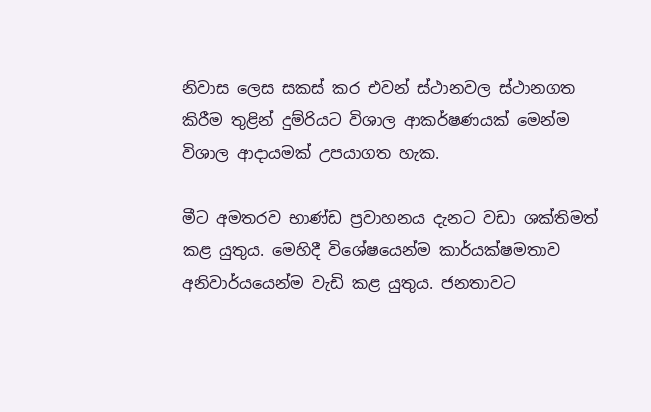නිවාස ලෙස සකස් කර එවන් ස්ථානවල ස්ථානගත කිරීම තුළින් දුම්රියට විශාල ආකර්ෂණයක් මෙන්ම විශාල ආදායමක් උපයාගත හැක.

මීට අමතරව භාණ්ඩ ප්‍රවාහනය දැනට වඩා ශක්තිමත් කළ යුතුය. මෙහිදී විශේෂයෙන්ම කාර්යක්ෂමතාව අනිවාර්යයෙන්ම වැඩි කළ යුතුය. ජනතාවට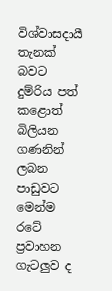විශ්වාසදායී තැනක් බවට දුම්රිය පත් කළොත් බිලියන ගණනින් ලබන පාඩුවට මෙන්ම රටේ ප්‍රවාහන ගැටලුව ද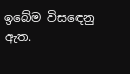ඉබේම විසඳෙනු ඇත.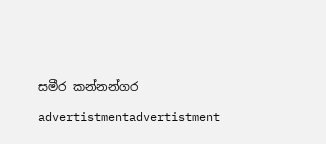සමීර කන්නන්ගර

advertistmentadvertistment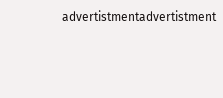advertistmentadvertistment